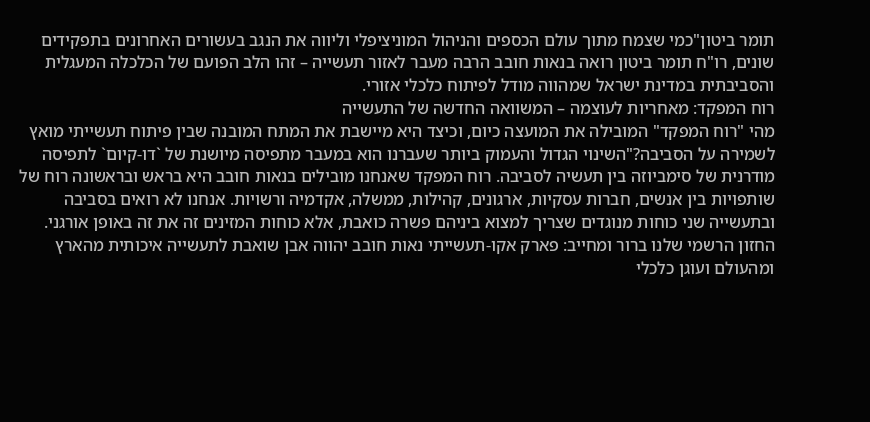תומר ביטון"כמי שצמח מתוך עולם הכספים והניהול המוניציפלי וליווה את הנגב בעשורים האחרונים בתפקידים שונים, רו"ח תומר ביטון רואה בנאות חובב הרבה מעבר לאזור תעשייה – זהו הלב הפועם של הכלכלה המעגלית והסביבתית במדינת ישראל שמהווה מודל לפיתוח כלכלי אזורי.
רוח המפקד: מאחריות לעוצמה – המשוואה החדשה של התעשייה
מהי "רוח המפקד" המובילה את המועצה כיום, וכיצד היא מיישבת את המתח המובנה שבין פיתוח תעשייתי מואץ לשמירה על הסביבה?"השינוי הגדול והעמוק ביותר שעברנו הוא במעבר מתפיסה מיושנת של `דו-קיום` לתפיסה מודרנית של סימביוזה בין תעשיה לסביבה. רוח המפקד שאנחנו מובילים בנאות חובב היא בראש ובראשונה רוח של שותפויות בין אנשים, חברות עסקיות, ארגונים, קהילות, ממשלה, אקדמיה ורשויות. אנחנו לא רואים בסביבה ובתעשייה שני כוחות מנוגדים שצריך למצוא ביניהם פשרה כואבת, אלא כוחות המזינים זה את זה באופן אורגני. החזון הרשמי שלנו ברור ומחייב: פארק אקו-תעשייתי נאות חובב יהווה אבן שואבת לתעשייה איכותית מהארץ ומהעולם ועוגן כלכלי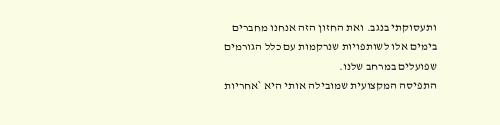ותעסוקתי בנגב. ואת החזון הזה אנחנו מחברים בימים אלו לשותפויות שנרקמות עם כלל הגורמים שפועלים במרחב שלנו.
התפיסה המקצועית שמובילה אותי היא `אחריות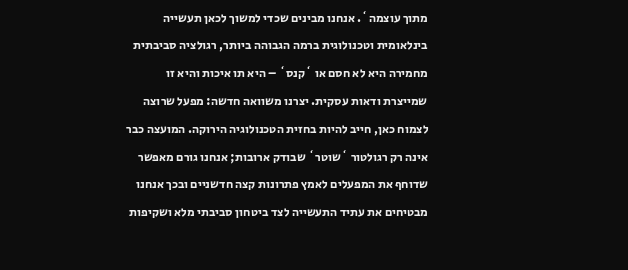מתוך עוצמה`. אנחנו מבינים שכדי למשוך לכאן תעשייה בינלאומית וטכנולוגית ברמה הגבוהה ביותר, רגולציה סביבתית מחמירה היא לא חסם או `קנס` – היא תו איכות והיא זו שמייצרת ודאות עסקית. יצרנו משוואה חדשה: מפעל שרוצה לצמוח כאן, חייב להיות בחזית הטכנולוגיה הירוקה. המועצה כבר אינה רק רגולטור `שוטר` שבודק ארובות; אנחנו גורם מאפשר שדוחף את המפעלים לאמץ פתרונות קצה חדשניים ובכך אנחנו מבטיחים את עתיד התעשייה לצד ביטחון סביבתי מלא ושקיפות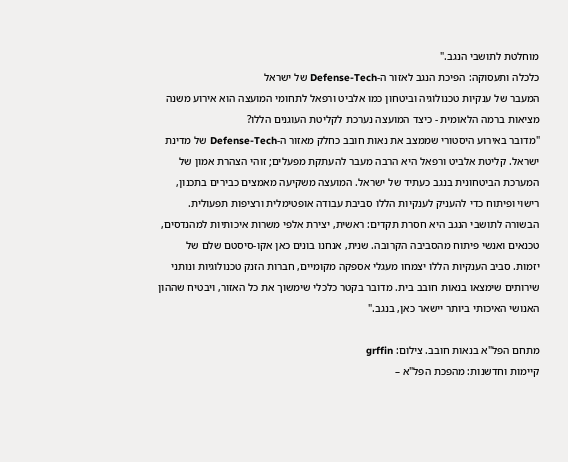מוחלטת לתושבי הנגב."
כלכלה ותעסוקה: הפיכת הנגב לאזור ה-Defense-Tech של ישראל
המעבר של ענקיות טכנולוגיה וביטחון כמו אלביט ורפאל לתחומי המועצה הוא אירוע משנה מציאות ברמה הלאומית - כיצד המועצה נערכת לקליטת העוגנים הללו?
"מדובר באירוע היסטורי שממצב את נאות חובב כחלק מאזור ה-Defense-Tech של מדינת ישראל. קליטת אלביט ורפאל היא הרבה מעבר להעתקת מפעלים; זוהי הצהרת אמון של המערכת הביטחונית בנגב כעתיד של ישראל. המועצה משקיעה מאמצים כבירים בתכנון, רישוי ופיתוח כדי להעניק לענקיות הללו סביבת עבודה אופטימלית ורציפות תפעולית.
הבשורה לתושבי הנגב היא חסרת תקדים: ראשית, יצירת אלפי משרות איכותיות למהנדסים, טכנאים ואנשי פיתוח מהסביבה הקרובה. שנית, אנחנו בונים כאן אקו-סיסטם שלם של יזמות. סביב הענקיות הללו יצמחו מעגלי אספקה מקומיים, חברות הזנק טכנולוגיות ונותני שירותים שימצאו בנאות חובב בית. מדובר בקטר כלכלי שימשוך את כל האזור, ויבטיח שההון האנושי האיכותי ביותר יישאר כאן, בנגב."

מתחם הפל"א בנאות חובב. צילום: grffin
קיימות וחדשנות: מהפכת הפל"א –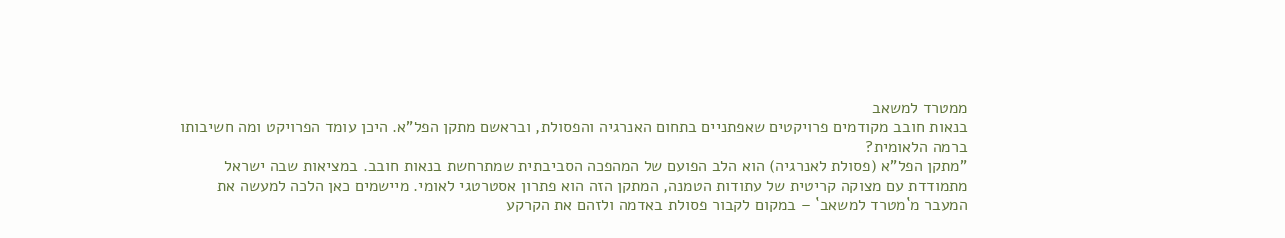ממטרד למשאב
בנאות חובב מקודמים פרויקטים שאפתניים בתחום האנרגיה והפסולת, ובראשם מתקן הפל"א. היכן עומד הפרויקט ומה חשיבותו ברמה הלאומית?
"מתקן הפל"א (פסולת לאנרגיה) הוא הלב הפועם של המהפכה הסביבתית שמתרחשת בנאות חובב. במציאות שבה ישראל מתמודדת עם מצוקה קריטית של עתודות הטמנה, המתקן הזה הוא פתרון אסטרטגי לאומי. מיישמים כאן הלכה למעשה את המעבר מ`מטרד למשאב` – במקום לקבור פסולת באדמה ולזהם את הקרקע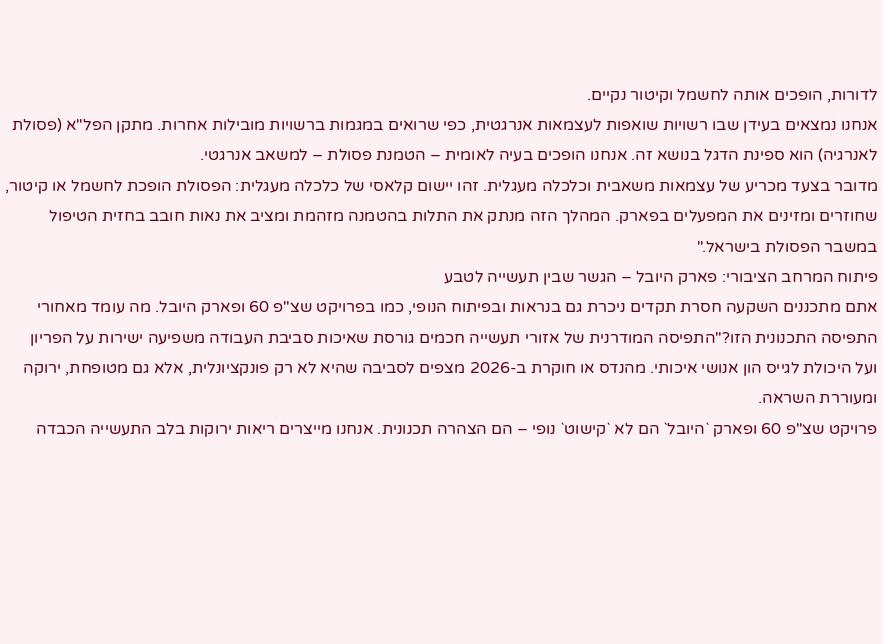לדורות, הופכים אותה לחשמל וקיטור נקיים.
אנחנו נמצאים בעידן שבו רשויות שואפות לעצמאות אנרגטית, כפי שרואים במגמות ברשויות מובילות אחרות. מתקן הפל"א (פסולת לאנרגיה) הוא ספינת הדגל בנושא זה. אנחנו הופכים בעיה לאומית – הטמנת פסולת – למשאב אנרגטי.
מדובר בצעד מכריע של עצמאות משאבית וכלכלה מעגלית. זהו יישום קלאסי של כלכלה מעגלית: הפסולת הופכת לחשמל או קיטור, שחוזרים ומזינים את המפעלים בפארק. המהלך הזה מנתק את התלות בהטמנה מזהמת ומציב את נאות חובב בחזית הטיפול במשבר הפסולת בישראל."
פיתוח המרחב הציבורי: פארק היובל – הגשר שבין תעשייה לטבע
אתם מתכננים השקעה חסרת תקדים ניכרת גם בנראות ובפיתוח הנופי, כמו בפרויקט שצ"פ 60 ופארק היובל. מה עומד מאחורי התפיסה התכנונית הזו?"התפיסה המודרנית של אזורי תעשייה חכמים גורסת שאיכות סביבת העבודה משפיעה ישירות על הפריון ועל היכולת לגייס הון אנושי איכותי. מהנדס או חוקרת ב-2026 מצפים לסביבה שהיא לא רק פונקציונלית, אלא גם מטופחת, ירוקה ומעוררת השראה.
פרויקט שצ"פ 60 ופארק `היובל` הם לא `קישוט` נופי – הם הצהרה תכנונית. אנחנו מייצרים ריאות ירוקות בלב התעשייה הכבדה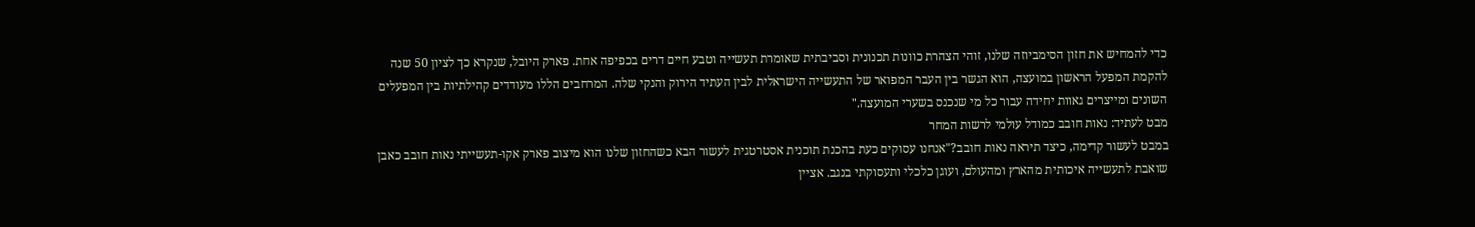כדי להמחיש את חזון הסימביוזה שלנו, זוהי הצהרת כוונות תכנונית וסביבתית שאומרת תעשייה וטבע חיים דרים בכפיפה אחת. פארק היובל, שנקרא כך לציון 50 שנה להקמת המפעל הראשון במועצה, הוא הגשר בין העבר המפואר של התעשייה הישראלית לבין העתיד הירוק והנקי שלה. המרחבים הללו מעודדים קהילתיות בין המפעלים השונים ומייצרים גאוות יחידה עבור כל מי שנכנס בשערי המועצה."
מבט לעתיד: נאות חובב כמודל עולמי לרשות המחר
במבט לעשור קדימה, כיצד תיראה נאות חובב?"אנחנו עסוקים כעת בהכנת תוכנית אסטרטגית לעשור הבא כשהחזון שלנו הוא מיצוב פארק אקו-תעשייתי נאות חובב כאבן שואבת לתעשייה איכותית מהארץ ומהעולם, ועוגן כלכלי ותעסוקתי בנגב. אציין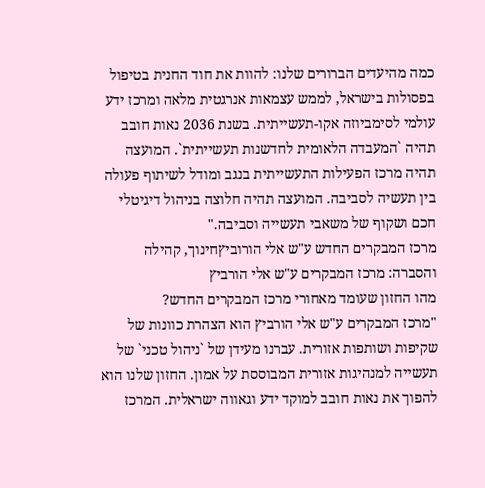כמה מהיעדים הברורים שלנו: להוות את חוד החנית בטיפול בפסולות בישראל, לממש עצמאות אנרגטית מלאה ומרכז ידע עולמי לסימביוזה אקו-תעשייתית. בשנת 2036 נאות חובב תהיה `המעבדה הלאומית לחדשנות תעשייתית`. המועצה תהיה מרכז הפעילות התעשייתית בנגב ומודל לשיתוף פעולה בין תעשיה לסביבה. המועצה תהיה חלוצה בניהול דיגיטלי חכם ושקוף של משאבי תעשייה וסביבה."
מרכז המבקרים החדש ע"ש אלי הורוביץחינוך, קהילה והסברה: מרכז המבקרים ע"ש אלי הורביץ
מהו החזון שעומד מאחורי מרכז המבקרים החדש?
"מרכז המבקרים ע"ש אלי הורביץ הוא הצהרת כוונות של שקיפות ושותפות אזורית. עברנו מעידן של `ניהול טכני` של תעשייה למנהיגות אזורית המבוססת על אמון. החזון שלנו הוא להפוך את נאות חובב למוקד ידע וגאווה ישראלית. המרכז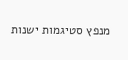מנפץ סטיגמות ישנות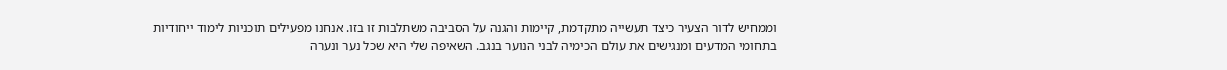וממחיש לדור הצעיר כיצד תעשייה מתקדמת, קיימות והגנה על הסביבה משתלבות זו בזו. אנחנו מפעילים תוכניות לימוד ייחודיות בתחומי המדעים ומנגישים את עולם הכימיה לבני הנוער בנגב. השאיפה שלי היא שכל נער ונערה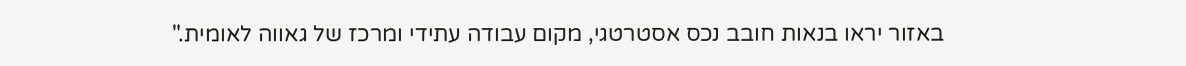באזור יראו בנאות חובב נכס אסטרטגי, מקום עבודה עתידי ומרכז של גאווה לאומית."